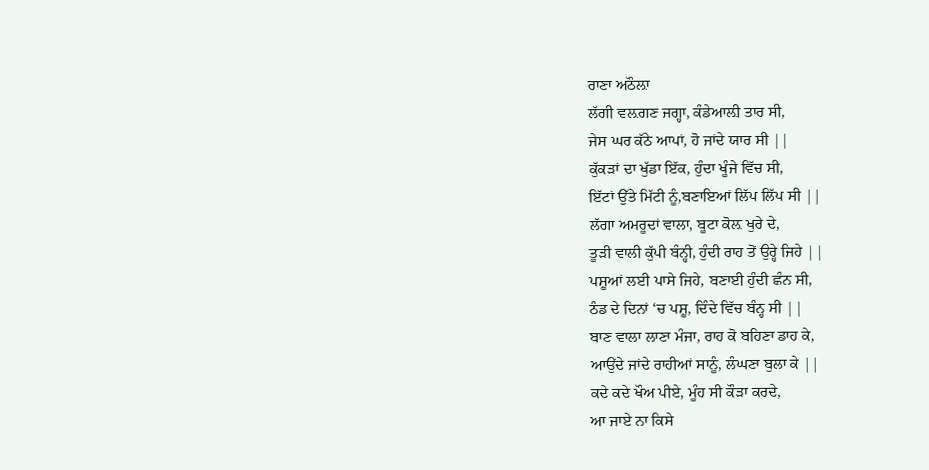ਰਾਣਾ ਅਠੌਲ਼ਾ
ਲੱਗੀ ਵਲ਼ਗਣ ਜਗ੍ਹਾ, ਕੰਡੇਆਲ਼ੀ ਤਾਰ ਸੀ,
ਜੇਸ ਘਰ ਕੱਠੇ ਆਪਾਂ, ਹੋ ਜਾਂਦੇ ਯਾਰ ਸੀ ||
ਕੁੱਕੜਾਂ ਦਾ ਖੁੱਡਾ ਇੱਕ, ਹੁੰਦਾ ਖੂੰਜੇ ਵਿੱਚ ਸੀ,
ਇੱਟਾਂ ਉੱਤੇ ਮਿੱਟੀ ਨੂੰ,ਬਣਾਇਆਂ ਲਿੱਪ ਲਿੱਪ ਸੀ ||
ਲੱਗਾ ਅਮਰੂਦਾਂ ਵਾਲਾ, ਬੂਟਾ ਕੋਲ਼ ਖੁਰੇ ਦੇ,
ਤੂੜੀ ਵਾਲੀ ਕੁੱਪੀ ਬੰਨ੍ਹੀ, ਹੁੰਦੀ ਰਾਹ ਤੋਂ ਉਰ੍ਹੇ ਜਿਹੇ ||
ਪਸ਼ੂਆਂ ਲਈ ਪਾਸੇ ਜਿਹੇ, ਬਣਾਈ ਹੁੰਦੀ ਛੰਨ ਸੀ,
ਠੰਡ ਦੇ ਦਿਨਾਂ ‘ਚ ਪਸ਼ੂ, ਦਿੰਦੇ ਵਿੱਚ ਬੰਨ੍ਹ ਸੀ ||
ਬਾਣ ਵਾਲਾ ਲਾਣਾ ਮੰਜਾ, ਰਾਹ ਕੋ ਬਹਿਣਾ ਡਾਹ ਕੇ,
ਆਉਂਦੇ ਜਾਂਦੇ ਰਾਹੀਆਂ ਸਾਨੂੰ, ਲੰਘਣਾ ਬੁਲਾ ਕੇ ||
ਕਦੇ ਕਦੇ ਖੌਅ ਪੀਏ, ਮੂੰਹ ਸੀ ਕੌੜਾ ਕਰਦੇ,
ਆ ਜਾਏ ਨਾ ਕਿਸੇ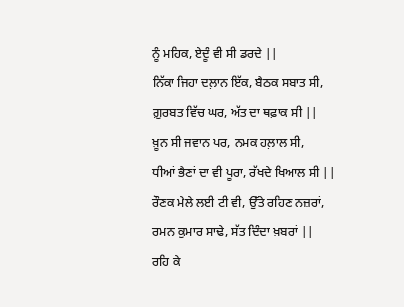ਨੂੰ ਮਹਿਕ, ਏਦੂੰ ਵੀ ਸੀ ਡਰਦੇ ||
ਨਿੱਕਾ ਜਿਹਾ ਦਲ਼ਾਨ ਇੱਕ, ਬੈਠਕ ਸਬਾਤ ਸੀ,
ਗ਼ੁਰਬਤ ਵਿੱਚ ਘਰ, ਅੱਤ ਦਾ ਥਫ਼ਾਕ ਸੀ ||
ਖ਼ੂਨ ਸੀ ਜਵਾਨ ਪਰ, ਨਮਕ ਹਲ਼ਾਲ ਸੀ,
ਧੀਆਂ ਭੈਣਾਂ ਦਾ ਵੀ ਪੂਰਾ, ਰੱਖਦੇ ਖਿਆਲ ਸੀ ||
ਰੌਣਕ ਮੇਲੇ ਲਈ ਟੀ ਵੀ, ਉੱਤੇ ਰਹਿਣ ਨਜ਼ਰਾਂ,
ਰਮਨ ਕੁਮਾਰ ਸਾਢੇ, ਸੱਤ ਦਿੰਦਾ ਖ਼ਬਰਾਂ ||
ਰਹਿ ਕੇ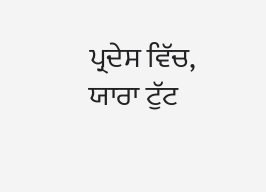ਪ੍ਰਦੇਸ ਵਿੱਚ, ਯਾਰਾ ਟੁੱਟ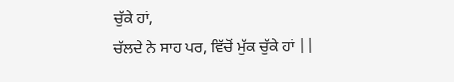ਚੁੱਕੇ ਹਾਂ,
ਚੱਲਦੇ ਨੇ ਸਾਹ ਪਰ, ਵਿੱਚੋਂ ਮੁੱਕ ਚੁੱਕੇ ਹਾਂ ||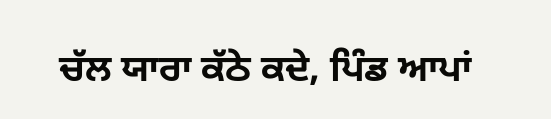ਚੱਲ ਯਾਰਾ ਕੱਠੇ ਕਦੇ, ਪਿੰਡ ਆਪਾਂ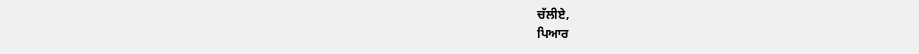ਚੱਲੀਏ,
ਪਿਆਰ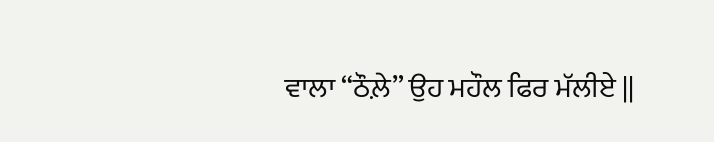ਵਾਲਾ “ਠੌਲ਼ੇ” ਉਹ ਮਹੌਲ ਫਿਰ ਮੱਲੀਏ ||